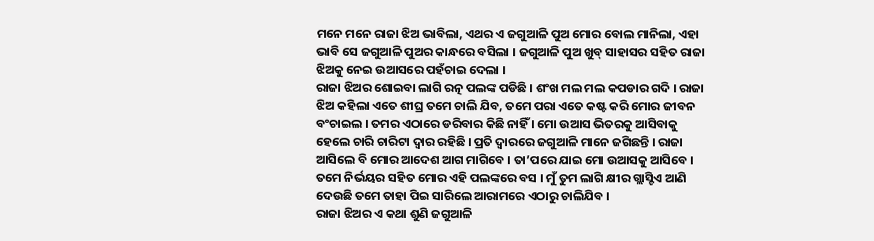ମନେ ମନେ ରାଜା ଝିଅ ଭାବିଲା, ଏଥର ଏ ଜଗୁଆଳି ପୁଅ ମୋର ବୋଲ ମାନିଲା, ଏହା ଭାବି ସେ ଜଗୁଆଳି ପୁଅର କାନ୍ଧରେ ବସିଲା । ଜଗୁଆଳି ପୁଅ ଖୁବ୍ ସାହାସର ସହିତ ରାଜା ଝିଅକୁ ନେଇ ଉଆସରେ ପହଁଚାଇ ଦେଲା ।
ରାଜା ଝିଅର ଶୋଇବା ଲାଗି ରତ୍ନ ପଲଙ୍କ ପଡିଛି । ଶଂଖ ମଲ ମଲ କପଡାର ଗଦି । ରାଜା ଝିଅ କହିଲା ଏତେ ଶୀଘ୍ର ତମେ ଚାଲି ଯିବ, ତମେ ପରା ଏତେ କଷ୍ଟ କରି ମୋର ଜୀବନ ବଂଚାଇଲ । ତମର ଏଠାରେ ଡରିବାର କିଛି ନାହିଁ । ମୋ ଉଆସ ଭିତରକୁ ଆସିବାକୁ ହେଲେ ଚାରି ଚାରିଟା ଦ୍ୱାର ରହିଛି । ପ୍ରତି ଦ୍ୱାରରେ ଜଗୁଆଳି ମାନେ ଜଗିଛନ୍ତି । ରାଜା ଆସିଲେ ବି ମୋର ଆଦେଶ ଆଗ ମାଗିବେ । ତା’ପରେ ଯାଇ ମୋ ଉଆସକୁ ଆସିବେ । ତମେ ନିର୍ଭୟର ସହିତ ମୋର ଏହି ପଲଙ୍କରେ ବସ । ମୁଁ ତୁମ ଲାଗି କ୍ଷୀର ଗ୍ଲାସ୍ଟିଏ ଆଣି ଦେଉଛି ତମେ ତାହା ପିଇ ସାରିଲେ ଆରାମରେ ଏଠାରୁ ଚାଲିଯିବ ।
ରାଜା ଝିଅର ଏ କଥା ଶୁଣି ଜଗୁଆଳି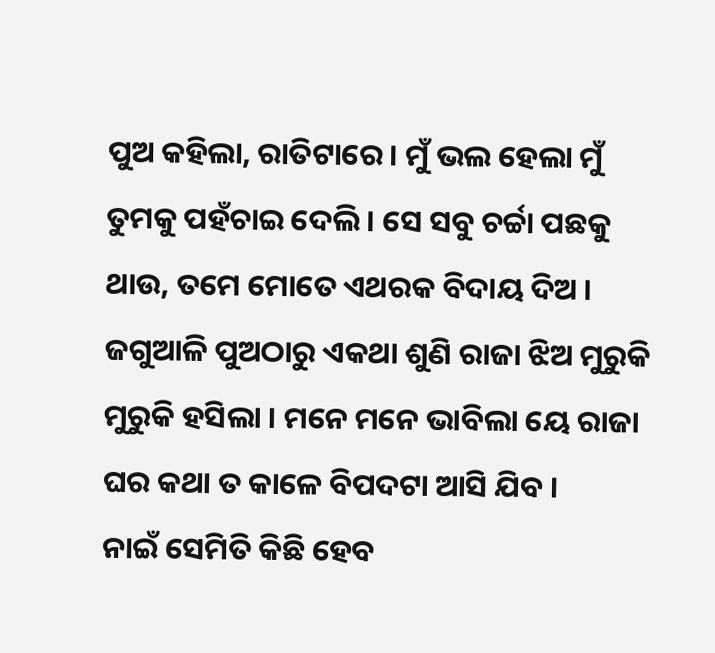ପୁଅ କହିଲା, ରାତିଟାରେ । ମୁଁ ଭଲ ହେଲା ମୁଁ ତୁମକୁ ପହଁଚାଇ ଦେଲି । ସେ ସବୁ ଚର୍ଚ୍ଚା ପଛକୁ ଥାଉ, ତମେ ମୋତେ ଏଥରକ ବିଦାୟ ଦିଅ ।
ଜଗୁଆଳି ପୁଅଠାରୁ ଏକଥା ଶୁଣି ରାଜା ଝିଅ ମୁରୁକି ମୁରୁକି ହସିଲା । ମନେ ମନେ ଭାବିଲା ୟେ ରାଜା ଘର କଥା ତ କାଳେ ବିପଦଟା ଆସି ଯିବ ।
ନାଇଁ ସେମିତି କିଛି ହେବ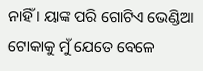ନାହିଁ । ୟାଙ୍କ ପରି ଗୋଟିଏ ଭେଣ୍ଡିଆ ଟୋକାକୁ ମୁଁ ଯେତେ ବେଳେ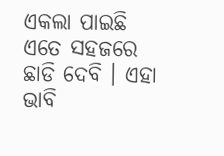ଏକଲା ପାଇଛି ଏତେ ସହଜରେ ଛାଡି ଦେବି । ଏହା ଭାବି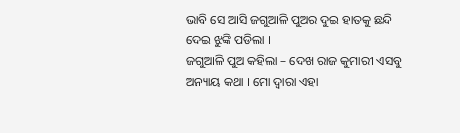ଭାବି ସେ ଆସି ଜଗୁଆଳି ପୁଅର ଦୁଇ ହାତକୁ ଛନ୍ଦି ଦେଇ ଝୁଙ୍କି ପଡିଲା ।
ଜଗୁଆଳି ପୁଅ କହିଲା – ଦେଖ ରାଜ କୁମାରୀ ଏସବୁ ଅନ୍ୟାୟ କଥା । ମୋ ଦ୍ୱାରା ଏହା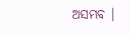ଅସମ୍ଭବ ।